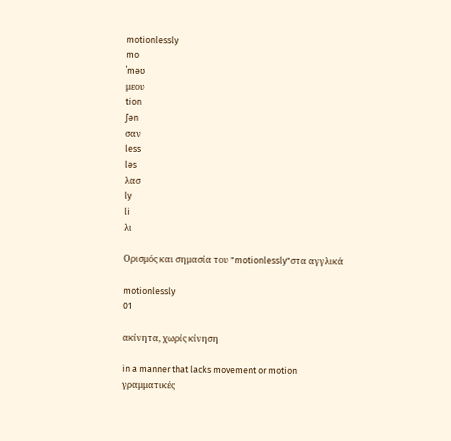motionlessly
mo
ˈməʊ
μεου
tion
ʃən
σαν
less
ləs
λασ
ly
li
λι

Ορισμός και σημασία του "motionlessly"στα αγγλικά

motionlessly
01

ακίνητα, χωρίς κίνηση

in a manner that lacks movement or motion
γραμματικές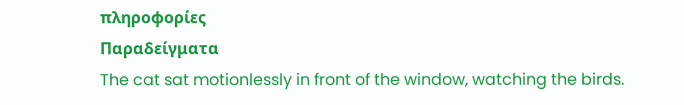πληροφορίες
Παραδείγματα
The cat sat motionlessly in front of the window, watching the birds.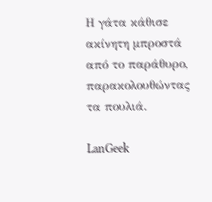Η γάτα κάθισε ακίνητη μπροστά από το παράθυρο, παρακολουθώντας τα πουλιά.

LanGeek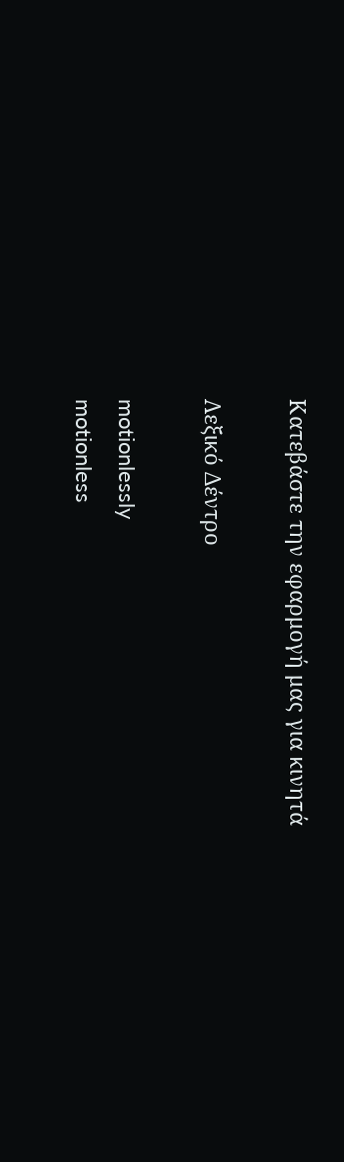Κατεβάστε την εφαρμογή μας για κινητά

Λεξικό Δέντρο

motionlessly
motionless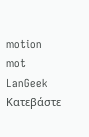motion
mot
LanGeek
Κατεβάστε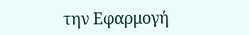την Εφαρμογή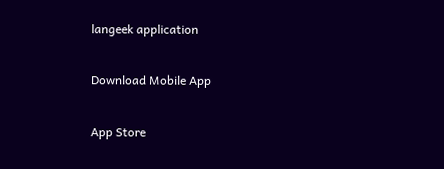langeek application

Download Mobile App

App Store